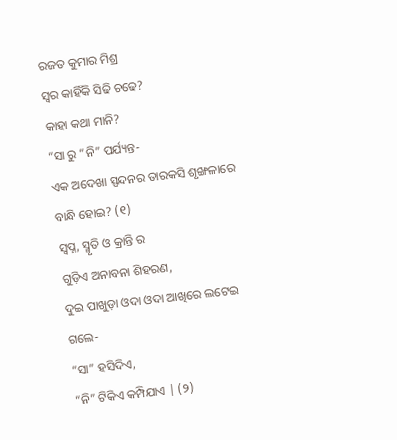ରଜତ କୁମାର ମିଶ୍ର
ସ୍ବର କାହିଁକି ସିଢି ଚଢେ?
କାହା କଥା ମାନି?
“ସା ରୁ “ନି” ପର୍ଯ୍ୟନ୍ତ-
ଏକ ଅଦେଖା ସ୍ପନ୍ଦନର ତାରକସି ଶୃଙ୍ଖଳାରେ ବାନ୍ଧି ହୋଇ? (୧)
ସ୍ବପ୍ନ, ସ୍ମୃତି ଓ କ୍ରାନ୍ତି ର
ଗୁଡ଼ିଏ ଅନାବନା ଶିହରଣ,
ଦୁଇ ପାଖୁଡ଼ା ଓଦା ଓଦା ଆଖିରେ ଲଟେଇ ଗଲେ-
“ସା” ହସିଦିଏ,
“ନି” ଟିକିଏ କମ୍ପିଯାଏ | (୨)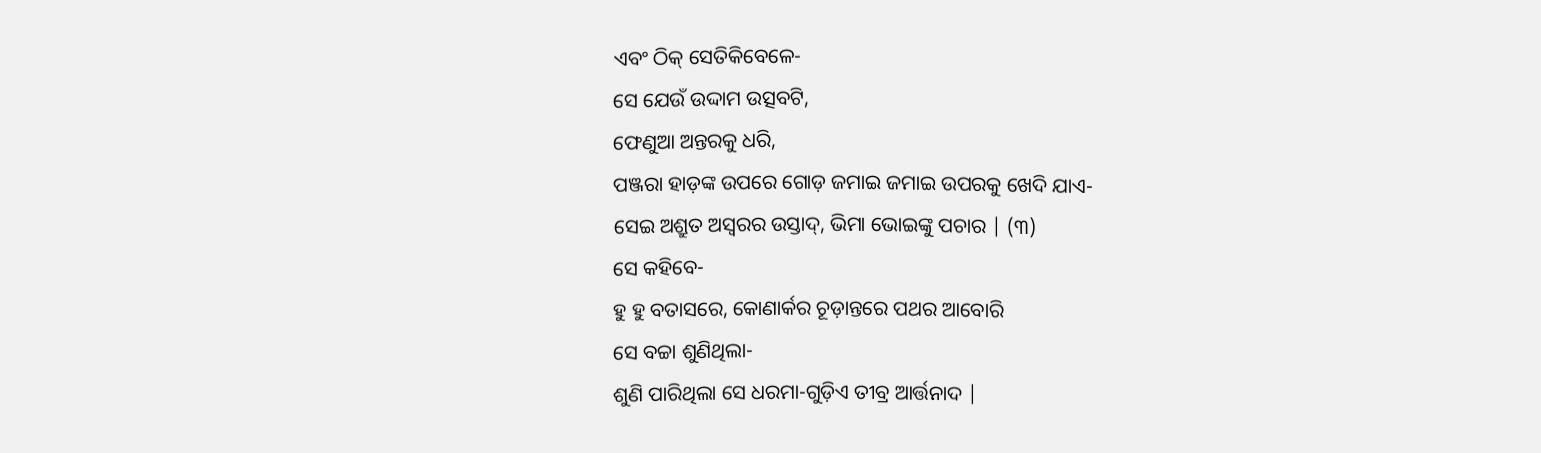ଏବଂ ଠିକ୍ ସେତିକିବେଳେ-
ସେ ଯେଉଁ ଉଦ୍ଦାମ ଉତ୍ସବଟି,
ଫେଣୁଆ ଅନ୍ତରକୁ ଧରି,
ପଞ୍ଜରା ହାଡ଼ଙ୍କ ଉପରେ ଗୋଡ଼ ଜମାଇ ଜମାଇ ଉପରକୁ ଖେଦି ଯାଏ-
ସେଇ ଅଶ୍ରୁତ ଅସ୍ବରର ଉସ୍ତାଦ୍, ଭିମା ଭୋଇଙ୍କୁ ପଚାର | (୩)
ସେ କହିବେ-
ହୁ ହୁ ବତାସରେ, କୋଣାର୍କର ଚୂଡ଼ାନ୍ତରେ ପଥର ଆବୋରି
ସେ ବଚ୍ଚା ଶୁଣିଥିଲା-
ଶୁଣି ପାରିଥିଲା ସେ ଧରମା-ଗୁଡ଼ିଏ ତୀବ୍ର ଆର୍ତ୍ତନାଦ |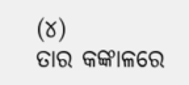(୪)
ତାର କଙ୍କାଳରେ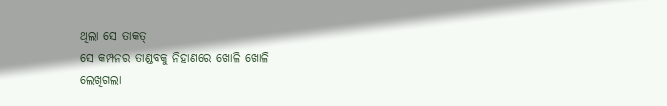ଥିଲା ସେ ତାକତ୍
ସେ କମ୍ପନର ତାଣ୍ଡବକୁ ନିହାଣରେ ଖୋଳି ଖୋଳି
ଲେଖିଗଲା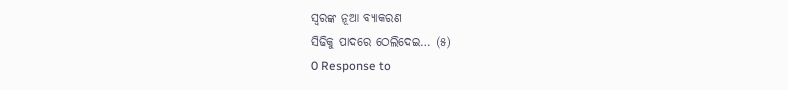ସ୍ବରଙ୍କ ନୂଆ ବ୍ୟାକରଣ
ସିଢିକୁ ପାଦରେ ଠେଲିଦେଇ… (୫)
0 Response to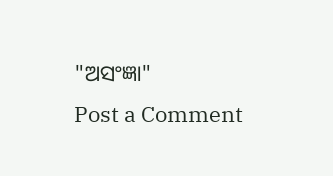"ଅସଂଜ୍ଞା"
Post a Comment